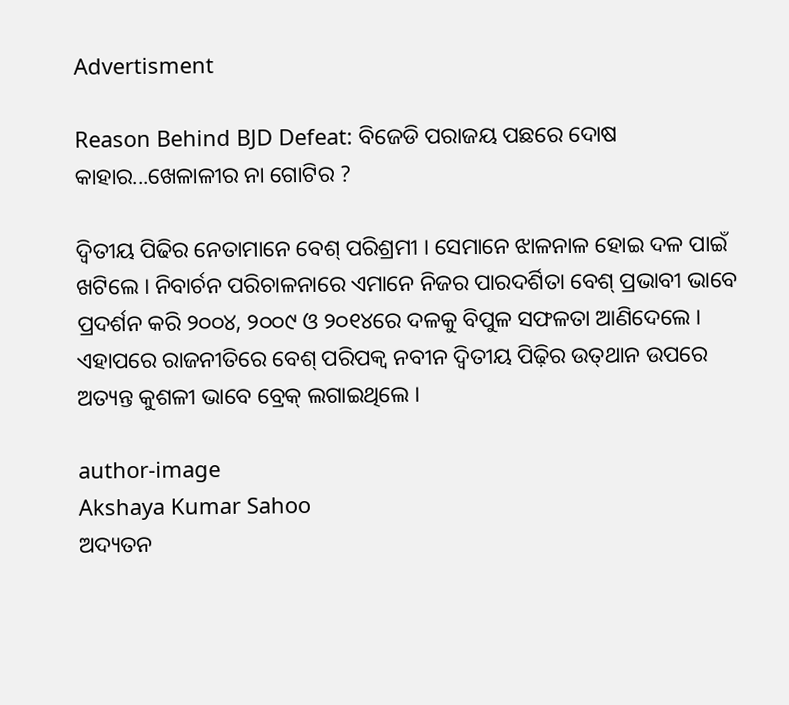Advertisment

Reason Behind BJD Defeat: ବିଜେଡି ପରାଜୟ ପଛରେ ଦୋଷ କାହାର...ଖେଳାଳୀର ନା ଗୋଟିର ?

ଦ୍ୱିତୀୟ ପିଢିର ନେତାମାନେ ବେଶ୍ ପରିଶ୍ରମୀ । ସେମାନେ ଝାଳନାଳ ହୋଇ ଦଳ ପାଇଁ ଖଟିଲେ । ନିବାର୍ଚନ ପରିଚାଳନାରେ ଏମାନେ ନିଜର ପାରଦର୍ଶିତା ବେଶ୍ ପ୍ରଭାବୀ ଭାବେ ପ୍ରଦର୍ଶନ କରି ୨୦୦୪, ୨୦୦୯ ଓ ୨୦୧୪ରେ ଦଳକୁ ବିପୁଳ ସଫଳତା ଆଣିଦେଲେ । ଏହାପରେ ରାଜନୀତିରେ ବେଶ୍ ପରିପକ୍ୱ ନବୀନ ଦ୍ୱିତୀୟ ପିଢ଼ିର ଉତ୍‌ଥାନ ଉପରେ ଅତ୍ୟନ୍ତ କୁଶଳୀ ଭାବେ ବ୍ରେକ୍ ଲଗାଇଥିଲେ ।

author-image
Akshaya Kumar Sahoo
ଅଦ୍ୟତନ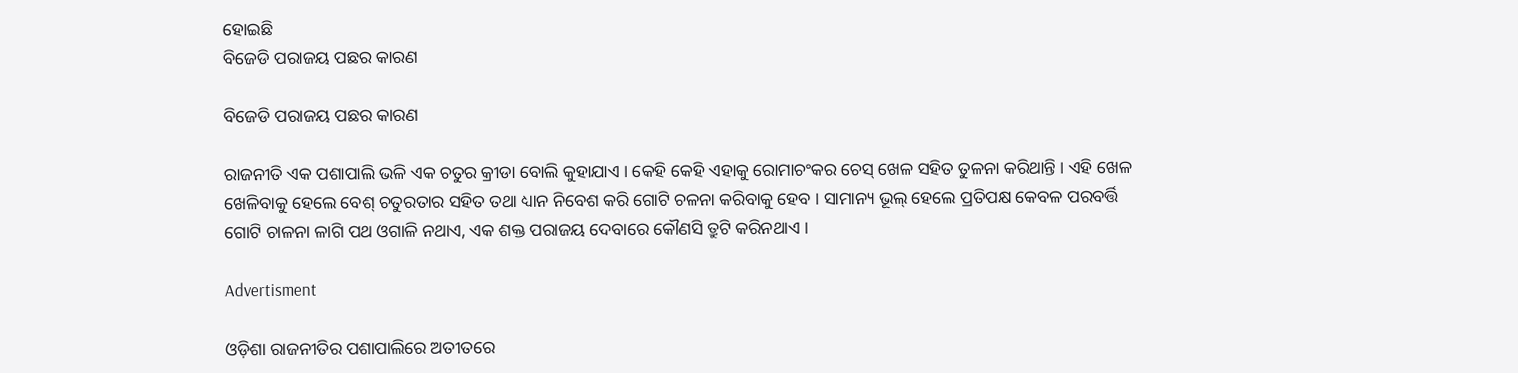ହୋଇଛି
ବିଜେଡି ପରାଜୟ ପଛର କାରଣ

ବିଜେଡି ପରାଜୟ ପଛର କାରଣ

ରାଜନୀତି ଏକ ପଶାପାଲି ଭଳି ଏକ ଚତୁର କ୍ରୀଡା ବୋଲି କୁହାଯାଏ । କେହି କେହି ଏହାକୁ ରୋମାଚଂକର ଚେସ୍ ଖେଳ ସହିତ ତୁଳନା କରିଥାନ୍ତି । ଏହି ଖେଳ ଖେଳିବାକୁ ହେଲେ ବେଶ୍ ଚତୁରତାର ସହିତ ତଥା ଧ୍ୟାନ ନିବେଶ କରି ଗୋଟି ଚଳନା କରିବାକୁ ହେବ । ସାମାନ୍ୟ ଭୂଲ୍ ହେଲେ ପ୍ରତିପକ୍ଷ କେବଳ ପରବର୍ତ୍ତି ଗୋଟି ଚାଳନା ଳାଗି ପଥ ଓଗାଳି ନଥାଏ, ଏକ ଶକ୍ତ ପରାଜୟ ଦେବାରେ କୌଣସି ତ୍ରୁଟି କରିନଥାଏ ।

Advertisment

ଓଡ଼ିଶା ରାଜନୀତିର ପଶାପାଲିରେ ଅତୀତରେ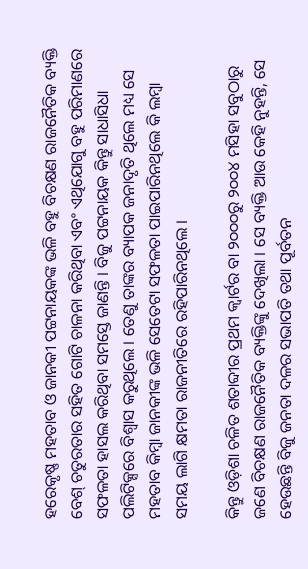ହରେକୃଷ୍ଣ ମହତାବ ଓ ଜାନକୀ ପଟ୍ଟନାୟକଙ୍କ ଭଳି ବହୁ ବିଚକ୍ଷଣ ରାଜନୈତିକ ବ୍ୟକ୍ତି ବେଶ୍ ଚତୁରତାର ସହିତ ଗୋଟି ଚାଳନା କରିଥିବା ଏବଂ ଏଥିଯୋଗୁ ବହୁ ପରିମାଣରେ ସଫଳତା ହାସଲ କରିଥିବା ସମସ୍ତେ ଜାଣନ୍ତି । ବିଜୁ ପଟ୍ଟନାୟକ କିନ୍ତୁ ସାଧାସିଧା ପଲିଟିକ୍ସରେ ବିଶ୍ୱାସ କରୁଥିଲେ । ତେଣୁ ତାଙ୍କର ବ୍ୟାପକ ଜନାଦୃତି ଥିଲେ ମଧ୍ୟ ସେ ମହତାବ କିମ୍ବା ଜାନକୀଙ୍କ ଭଳି ସେତେଟା ସଫଳତା ପାଇପାରିନଥିଲେ କି ଲମ୍ବା ସମୟ ଲାଗି କ୍ଷମତା ରାଜନୀତିରେ ରହିପାରିନଥିଲେ ।

କିନ୍ତୁ ଓଡ଼ିଶା ଚଳିତ ଶତାବ୍ଦୀର ପ୍ରଥମ କ୍ୱାର୍ଟର ବା ୨୦୦୦ରୁ ୨୦୦୪ ମସିହା ସବୁଠାରୁ ଜଣେ ବିଚକ୍ଷଣ ରାଜନୈତିକ ବ୍ୟକ୍ତିଙ୍କୁ ଦେଖିଲା । ସେ ବ୍ୟକ୍ତି ଆଉ କେହି ନୁହନ୍ତି, ସେ ହେଉଛନ୍ତି ବିଜୁ ଜନତା ଦଳର ସଭାପତି ତଥା ପୂର୍ବତନ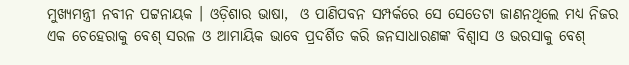ମୁଖ୍ୟମନ୍ତ୍ରୀ ନବୀନ ପଟ୍ଟନାୟକ । ଓଡ଼ିଶାର ଭାଷା,  ଓ ପାଣିପବନ ସମ୍ପର୍କରେ ସେ ସେତେଟା ଜାଣନଥିଲେ ମଧ୍ୟ ନିଜର ଏକ ଚେହେରାକୁ ବେଶ୍ ସରଳ ଓ ଆମାୟିକ ଭାବେ ପ୍ରଦର୍ଶିତ କରି ଜନସାଧାରଣଙ୍କ ବିଶ୍ୱାସ ଓ ଭରସାକୁ ବେଶ୍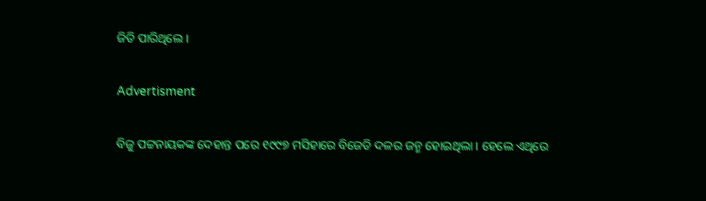ଜିତି ପାରିଥିଲେ ।

Advertisment

ବିଜୁ ପଟ୍ଟନାୟକଙ୍କ ଦେହାନ୍ତ ପରେ ୧୯୯୭ ମସିହାରେ ବିଜେଡି ଦଳର ଜନ୍ମ ହୋଇଥିଲା । ହେଲେ ଏଥିରେ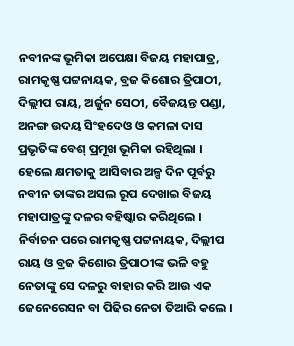ନବୀନଙ୍କ ଭୂମିକା ଅପେକ୍ଷା ବିଜୟ ମହାପାତ୍ର, ରାମକୃଷ୍ଣ ପଟ୍ଟନାୟକ, ବ୍ରଜ କିଶୋର ତ୍ରିପାଠୀ, ଦିଲ୍ଲୀପ ରାୟ, ଅର୍ଜୁନ ସେଠୀ, ବୈଜୟନ୍ତ ପଣ୍ଡା, ଅନଙ୍ଗ ଉଦୟ ସିଂହଦେଓ ଓ କମଳା ଦାସ ପ୍ରଭୃତିଙ୍କ ବେଶ୍ ପ୍ରମୂଖ ଭୂମିକା ରହିଥିଲା । ହେଲେ କ୍ଷମତାକୁ ଆସିବାର ଅଳ୍ପ ଦିନ ପୂର୍ବରୁ ନବୀନ ତାଙ୍କର ଅସଲ ରୂପ ଦେଖାଇ ବିଜୟ ମହାପାତ୍ରଙ୍କୁ ଦଳର ବହିଷ୍କାର କରିଥିଲେ । ନିର୍ବାଚନ ପରେ ରାମକୃଷ୍ଣ ପଟ୍ଟନାୟକ, ଦିଲ୍ଲୀପ ରାୟ ଓ ବ୍ରଜ କିଶୋର ତ୍ରିପାଠୀଙ୍କ ଭଳି ବହୁ ନେତାଙ୍କୁ ସେ ଦଳରୁ ବାହାର କରି ଆଉ ଏକ ଜେନେରେସନ ବା ପିଢିର ନେତା ତିଆରି କଲେ ।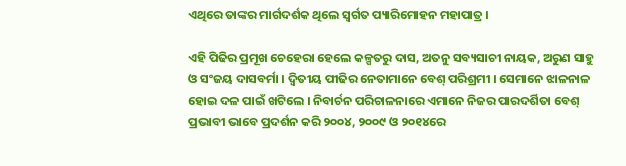ଏଥିରେ ତାଙ୍କର ମାର୍ଗଦର୍ଶକ ଥିଲେ ସ୍ୱର୍ଗତ ପ୍ୟାରିମୋହନ ମହାପାତ୍ର ।

ଏହି ପିଢିର ପ୍ରମୂଖ ଚେହେରା ହେଲେ କଳ୍ପତରୁ ଦାସ, ଅତନୁ ସବ୍ୟସାଚୀ ନାୟକ, ଅରୁଣ ସାହୁ ଓ ସଂଜୟ ଦାସବର୍ମା । ଦ୍ୱିତୀୟ ପୀଢିର ନେତାମାନେ ବେଶ୍ ପରିଶ୍ରମୀ । ସେମାନେ ଝାଳନାଳ ହୋଇ ଦଳ ପାଇଁ ଖଟିଲେ । ନିବାର୍ଚନ ପରିଚାଳନାରେ ଏମାନେ ନିଜର ପାରଦର୍ଶିତା ବେଶ୍ ପ୍ରଭାବୀ ଭାବେ ପ୍ରଦର୍ଶନ କରି ୨୦୦୪, ୨୦୦୯ ଓ ୨୦୧୪ରେ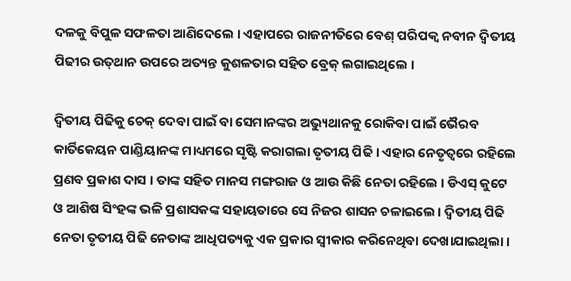ଦଳକୁ ବିପୁଳ ସଫଳତା ଆଣିଦେଲେ । ଏହାପରେ ରାଜନୀତିରେ ବେଶ୍ ପରିପକ୍ୱ ନବୀନ ଦ୍ୱିତୀୟ ପିଢୀର ଉତ୍‌ଥାନ ଉପରେ ଅତ୍ୟନ୍ତ କୁଶଳତାର ସହିତ ବ୍ରେକ୍ ଲଗାଇଥିଲେ ।

ଦ୍ୱିତୀୟ ପିଢିକୁ ଚେକ୍ ଦେବା ପାଇଁ ବା ସେମାନଙ୍କର ଅଭ୍ୟୁଥାନକୁ ରୋକିବା ପାଇଁ ଭୈରବ କାର୍ତିକେୟନ ପାଣ୍ଡିୟାନଙ୍କ ମାଧ୍ୟମରେ ସୃଷ୍ଟି କରାଗଲା ତୃତୀୟ ପିଢି । ଏହାର ନେତୃତ୍ୱରେ ରହିଲେ ପ୍ରଣବ ପ୍ରକାଶ ଦାସ । ତାଙ୍କ ସହିତ ମାନସ ମଙ୍ଗରାଜ ଓ ଆଉ କିଛି ନେତା ରହିଲେ । ଡିଏସ୍ କୁଟେ ଓ ଆଶିଷ ସିଂହଙ୍କ ଭଳି ପ୍ରଶାସକଙ୍କ ସହାୟତାରେ ସେ ନିଜର ଶାସନ ଚଳାଇଲେ । ଦ୍ୱିତୀୟ ପିଢି ନେତା ତୃତୀୟ ପିଢି ନେତାଙ୍କ ଆଧିପତ୍ୟକୁ ଏକ ପ୍ରକାର ସ୍ୱୀକାର କରିନେଥିବା ଦେଖାଯାଇଥିଲା ।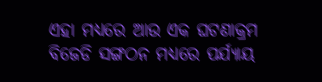ଏହା ମଧ୍ୟରେ ଆଉ ଏକ ଘଟଣାକ୍ରମ ବିଜେଡି ସଙ୍ଗଠନ ମଧ୍ୟରେ ପର୍ଯ୍ୟାୟ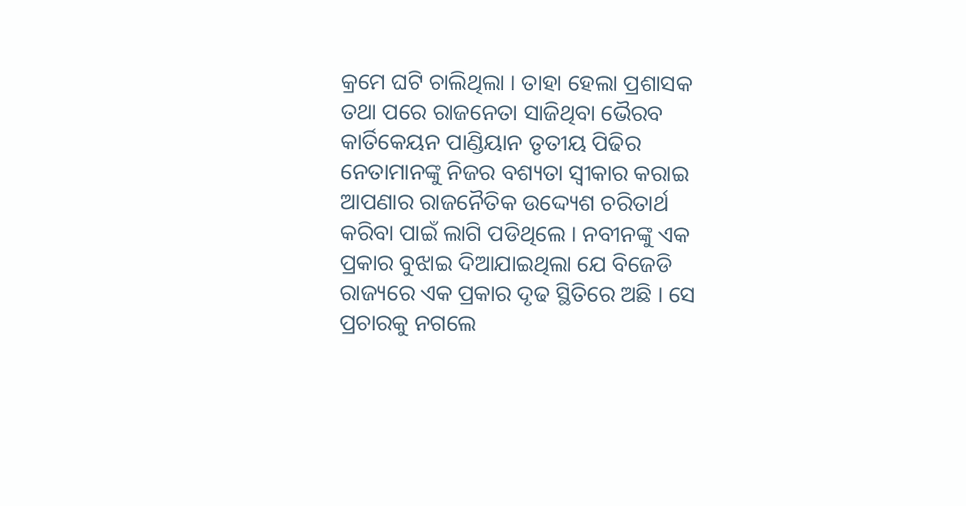କ୍ରମେ ଘଟି ଚାଲିଥିଲା । ତାହା ହେଲା ପ୍ରଶାସକ ତଥା ପରେ ରାଜନେତା ସାଜିଥିବା ଭୈରବ କାର୍ତିକେୟନ ପାଣ୍ଡିୟାନ ତୃତୀୟ ପିଢିର ନେତାମାନଙ୍କୁ ନିଜର ବଶ୍ୟତା ସ୍ୱୀକାର କରାଇ ଆପଣାର ରାଜନୈତିକ ଉଦ୍ଦ୍ୟେଶ ଚରିତାର୍ଥ କରିବା ପାଇଁ ଲାଗି ପଡିଥିଲେ । ନବୀନଙ୍କୁ ଏକ ପ୍ରକାର ବୁଝାଇ ଦିଆଯାଇଥିଲା ଯେ ବିଜେଡି ରାଜ୍ୟରେ ଏକ ପ୍ରକାର ଦୃଢ ସ୍ଥିତିରେ ଅଛି । ସେ ପ୍ରଚାରକୁ ନଗଲେ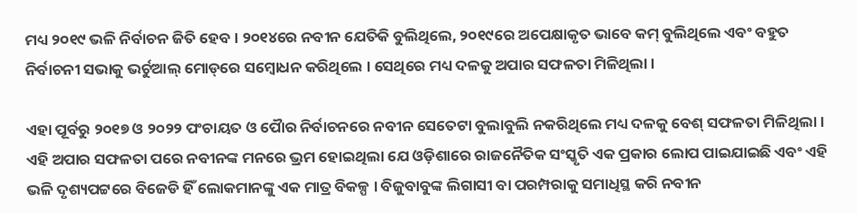ମଧ୍ୟ ୨୦୧୯ ଭଳି ନିର୍ବାଚନ ଜିତି ହେବ । ୨୦୧୪ରେ ନବୀନ ଯେତିକି ବୁଲିଥିଲେ, ୨୦୧୯ରେ ଅପେକ୍ଷାକୃତ ଭାବେ କମ୍ ବୁଲିଥିଲେ ଏବଂ ବହୁତ ନିର୍ବାଚନୀ ସଭାକୁ ଭର୍ଚୁଆଲ୍ ମୋଡ୍‌ରେ ସମ୍ବୋଧନ କରିଥିଲେ । ସେଥିରେ ମଧ୍ୟ ଦଳକୁ ଅପାର ସଫଳତା ମିଳିଥିଲା ।

ଏହା ପୂର୍ବରୁ ୨୦୧୭ ଓ ୨୦୨୨ ପଂଚାୟତ ଓ ପୈାର ନିର୍ବାଚନରେ ନବୀନ ସେତେଟା ବୁଲାବୁଲି ନକରିଥିଲେ ମଧ୍ୟ ଦଳକୁ ବେଶ୍ ସଫଳତା ମିଳିଥିଲା । ଏହି ଅପାର ସଫଳତା ପରେ ନବୀନଙ୍କ ମନରେ ଭ୍ରମ ହୋଇଥିଲା ଯେ ଓଡ଼ିଶାରେ ରାଜନୈତିକ ସଂସ୍କୃତି ଏକ ପ୍ରକାର ଲୋପ ପାଇଯାଇଛି ଏବଂ ଏହି ଭଳି ଦୃଶ୍ୟପଟ୍ଟରେ ବିଜେଡି ହିଁ ଲୋକମାନଙ୍କୁ ଏକ ମାତ୍ର ବିକଳ୍ପ । ବିଜୁବାବୁଙ୍କ ଲିଗାସୀ ବା ପରମ୍ପରାକୁ ସମାଧିସ୍ଥ କରି ନବୀନ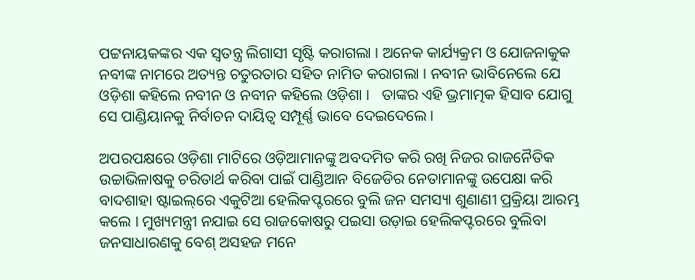ପଟ୍ଟନାୟକଙ୍କର ଏକ ସ୍ୱତନ୍ତ୍ର ଲିଗାସୀ ସୃଷ୍ଟି କରାଗଲା । ଅନେକ କାର୍ଯ୍ୟକ୍ରମ ଓ ଯୋଜନାକୁକ ନବୀଙ୍କ ନାମରେ ଅତ୍ୟନ୍ତ ଚତୁରତାର ସହିତ ନାମିତ କରାଗଲା । ନବୀନ ଭାବିନେଲେ ଯେ ଓଡ଼ିଶା କହିଲେ ନବୀନ ଓ ନବୀନ କହିଲେ ଓଡ଼ିଶା ।   ତାଙ୍କର ଏହି ଭ୍ରମାତ୍ମକ ହିସାବ ଯୋଗୁ ସେ ପାଣ୍ଡିୟାନକୁ ନିର୍ବାଚନ ଦାୟିତ୍ୱ ସମ୍ପୂର୍ଣ୍ଣ ଭାବେ ଦେଇଦେଲେ ।

ଅପରପକ୍ଷରେ ଓଡ଼ିଶା ମାଟିରେ ଓଡ଼ିଆମାନଙ୍କୁ ଅବଦମିତ କରି ରଖି ନିଜର ରାଜନୈତିକ ଉଚ୍ଚାଭିଳାଷକୁ ଚରିତାର୍ଥ କରିବା ପାଇଁ ପାଣ୍ଡିଆନ ବିଜେଡିର ନେତାମାନଙ୍କୁ ଉପେକ୍ଷା କରି ବାଦଶାହା ଷ୍ଟାଇଲ୍‌ରେ ଏକୁଟିଆ ହେଲିକପ୍ଟରରେ ବୁଲି ଜନ ସମସ୍ୟା ଶୁଣାଣୀ ପ୍ରକ୍ରିୟା ଆରମ୍ଭ କଲେ । ମୁଖ୍ୟମନ୍ତ୍ରୀ ନଯାଇ ସେ ରାଜକୋଷରୁ ପଇସା ଉଡ଼ାଇ ହେଲିକପ୍ଟରରେ ବୁଲିବା ଜନସାଧାରଣକୁ ବେଶ୍ ଅସହଜ ମନେ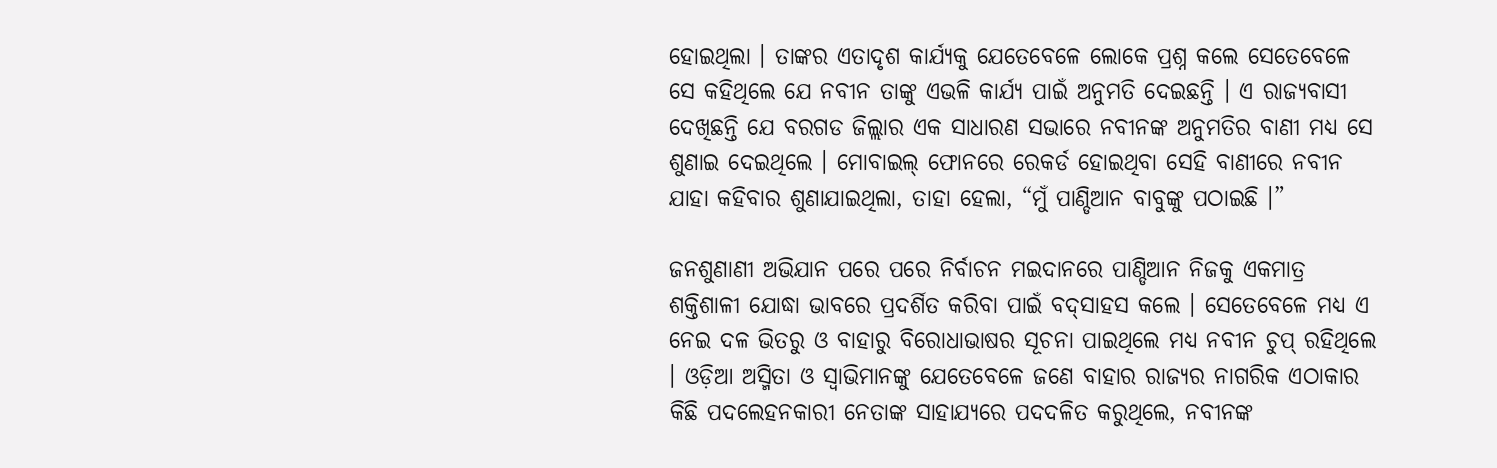ହୋଇଥିଲା । ତାଙ୍କର ଏତାଦୃଶ କାର୍ଯ୍ୟକୁ ଯେତେବେଳେ ଲୋକେ ପ୍ରଶ୍ନ କଲେ ସେତେବେଳେ ସେ କହିଥିଲେ ଯେ ନବୀନ ତାଙ୍କୁ ଏଭଳି କାର୍ଯ୍ୟ ପାଇଁ ଅନୁମତି ଦେଇଛନ୍ତି । ଏ ରାଜ୍ୟବାସୀ ଦେଖିଛନ୍ତି ଯେ ବରଗଡ ଜିଲ୍ଲାର ଏକ ସାଧାରଣ ସଭାରେ ନବୀନଙ୍କ ଅନୁମତିର ବାଣୀ ମଧ୍ୟ ସେ ଶୁଣାଇ ଦେଇଥିଲେ । ମୋବାଇଲ୍ ଫୋନରେ ରେକର୍ଡ ହୋଇଥିବା ସେହି ବାଣୀରେ ନବୀନ ଯାହା କହିବାର ଶୁଣାଯାଇଥିଲା, ତାହା ହେଲା, “ମୁଁ ପାଣ୍ଡିଆନ ବାବୁଙ୍କୁ ପଠାଇଛି ।”

ଜନଶୁଣାଣୀ ଅଭିଯାନ ପରେ ପରେ ନିର୍ବାଚନ ମଇଦାନରେ ପାଣ୍ଡିଆନ ନିଜକୁ ଏକମାତ୍ର ଶକ୍ତିଶାଳୀ ଯୋଦ୍ଧା ଭାବରେ ପ୍ରଦର୍ଶିତ କରିବା ପାଇଁ ବଦ୍‌ସାହସ କଲେ । ସେତେବେଳେ ମଧ୍ୟ ଏ ନେଇ ଦଳ ଭିତରୁ ଓ ବାହାରୁ ବିରୋଧାଭାଷର ସୂଚନା ପାଇଥିଲେ ମଧ୍ୟ ନବୀନ ଚୁପ୍ ରହିଥିଲେ । ଓଡ଼ିଆ ଅସ୍ମିତା ଓ ସ୍ୱାଭିମାନଙ୍କୁ ଯେତେବେଳେ ଜଣେ ବାହାର ରାଜ୍ୟର ନାଗରିକ ଏଠାକାର କିଛି ପଦଲେହନକାରୀ ନେତାଙ୍କ ସାହାଯ୍ୟରେ ପଦଦଳିତ କରୁଥିଲେ, ନବୀନଙ୍କ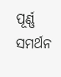ପୂର୍ଣ୍ଣ ସମର୍ଥନ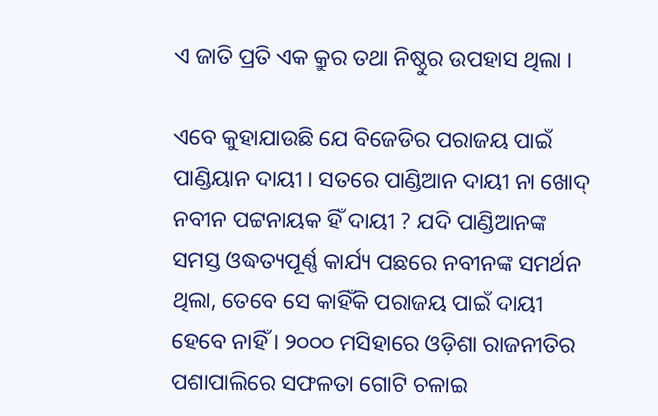ଏ ଜାତି ପ୍ରତି ଏକ କ୍ରୁର ତଥା ନିଷ୍ଠୁର ଉପହାସ ଥିଲା ।

ଏବେ କୁହାଯାଉଛି ଯେ ବିଜେଡିର ପରାଜୟ ପାଇଁ ପାଣ୍ଡିୟାନ ଦାୟୀ । ସତରେ ପାଣ୍ଡିଆନ ଦାୟୀ ନା ଖୋଦ୍ ନବୀନ ପଟ୍ଟନାୟକ ହିଁ ଦାୟୀ ? ଯଦି ପାଣ୍ଡିଆନଙ୍କ ସମସ୍ତ ଓଦ୍ଧତ୍ୟପୂର୍ଣ୍ଣ କାର୍ଯ୍ୟ ପଛରେ ନବୀନଙ୍କ ସମର୍ଥନ ଥିଲା, ତେବେ ସେ କାହିଁକି ପରାଜୟ ପାଇଁ ଦାୟୀ ହେବେ ନାହିଁ । ୨୦୦୦ ମସିହାରେ ଓଡ଼ିଶା ରାଜନୀତିର ପଶାପାଲିରେ ସଫଳତା ଗୋଟି ଚଳାଇ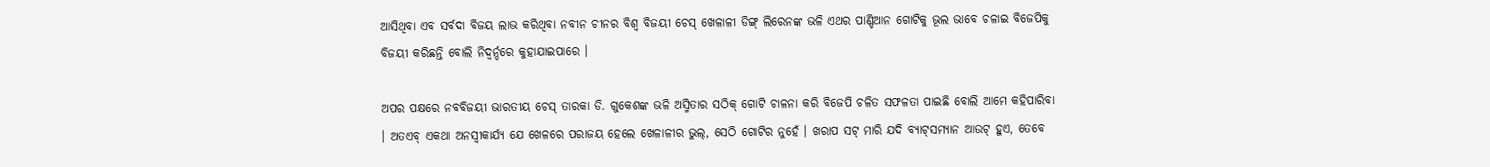ଆସିଥିବା ଏବ ସର୍ବଦା ବିଜୟ ଲାଭ କରିଥିବା ନବୀନ ଚୀନର ବିଶ୍ୱ ବିଜୟୀ ଚେସ୍ ଖେଳାଳୀ ଡିଙ୍ଗ୍ ଲିରେନଙ୍କ ଭଳି ଏଥର ପାଣ୍ଡିଆନ ଗୋଟିକୁ ଭୂଲ ଭାବେ ଚଳାଇ ବିଜେପିକୁ ବିଜୟୀ କରିଛନ୍ତି ବୋଲି ନିଦ୍ୱର୍ନ୍ଦରେ କୁହାଯାଇପାରେ ।

ଅପର ପକ୍ଷରେ ନବବିଜୟୀ ଭାରତୀୟ ଚେସ୍ ତାରକା ଡି. ଗୁକେଶଙ୍କ ଭଳି ଅସ୍ମିତାର ସଠିକ୍ ଗୋଟି ଚାଳନା କରି ବିଜେପି ଚଳିତ ସଫଳତା ପାଇଛି ବୋଲି ଆମେ କହିପାରିବା । ଅତଏବ୍ ଏକଥା ଅନସ୍ୱୀକାର୍ଯ୍ୟ ଯେ ଖେଳରେ ପରାଜୟ ହେଲେ ଖେଳାଳୀର ଭୁଲ୍‌, ସେଠି ଗୋଟିର ନୁହେଁ । ଖରାପ ସଟ୍ ମାରି ଯଦି ବ୍ୟାଟ୍‌ସମ୍ୟାନ ଆଉଟ୍ ହୁଏ, ତେବେ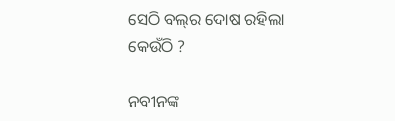ସେଠି ବଲ୍‌ର ଦୋଷ ରହିଲା କେଉଁଠି ?

ନବୀନଙ୍କ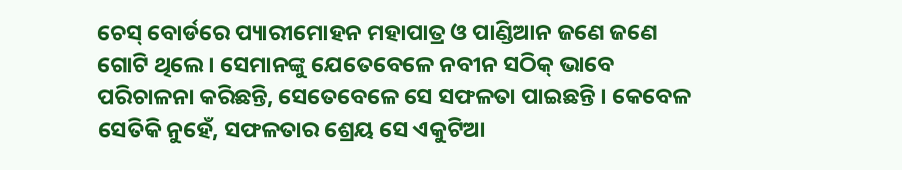ଚେସ୍ ବୋର୍ଡରେ ପ୍ୟାରୀମୋହନ ମହାପାତ୍ର ଓ ପାଣ୍ଡିଆନ ଜଣେ ଜଣେ ଗୋଟି ଥିଲେ । ସେମାନଙ୍କୁ ଯେତେବେଳେ ନବୀନ ସଠିକ୍ ଭାବେ ପରିଚାଳନା କରିଛନ୍ତି, ସେତେବେଳେ ସେ ସଫଳତା ପାଇଛନ୍ତି । କେବେଳ ସେତିକି ନୁହେଁ, ସଫଳତାର ଶ୍ରେୟ ସେ ଏକୁଟିଆ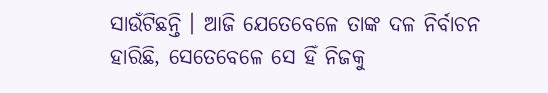ସାଉଁଟିଛନ୍ତି । ଆଜି ଯେତେବେଳେ ତାଙ୍କ ଦଳ ନିର୍ବାଚନ ହାରିଛି, ସେତେବେଳେ ସେ ହିଁ ନିଜକୁ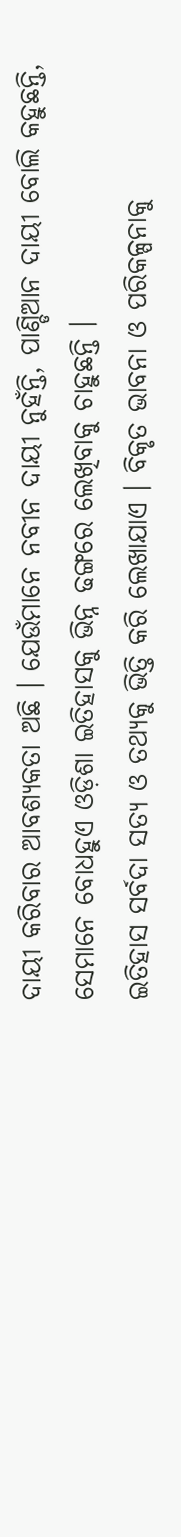ଦାୟୀ କରିବାର ଆବଶ୍ୟକତା ଅଛି । ଯେଉଁମାନେ ନବୀନ ଦାୟୀ ନୁହଁନ୍ତି, ପାଣ୍ଡିଆନ ଦାୟୀ ବୋଲି କହୁଛନ୍ତି, ସେମାନେ ବୋଧହୁଏ ଓଡ଼ିଶା ଇତିହାସକୁ ଭିନ୍ନ ଢଙ୍ଗରେ ଲେଖିବାକୁ ଚାହୁଛନ୍ତି ।
ଇତିହାସ ସର୍ବଦା ସତ୍ୟ ଓ ତଥ୍ୟକୁ ଭିତ୍ତି କରି ଲେଖାଯାଏ । ବିକୃତ ଭାବନା ଓ ପରିକଳ୍ପନାକୁ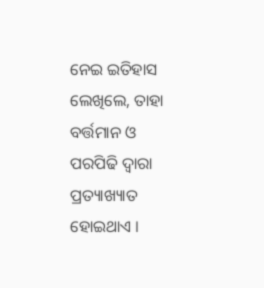ନେଇ ଇତିହାସ ଲେଖିଲେ, ତାହା ବର୍ତ୍ତମାନ ଓ ପରପିଢି ଦ୍ୱାରା ପ୍ରତ୍ୟାଖ୍ୟାତ ହୋଇଥାଏ ।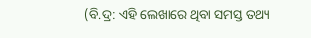(ବି.ଦ୍ର: ଏହି ଲେଖାରେ ଥିବା ସମସ୍ତ ତଥ୍ୟ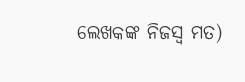ଲେଖକଙ୍କ ନିଜସ୍ୱ ମତ)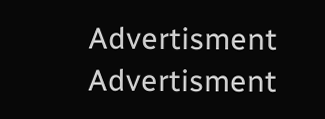Advertisment
Advertisment